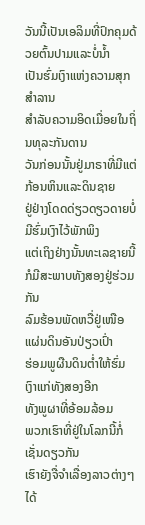ວັນນີ້ເປັນເອລິມທີ່ປົກຄຸມດ້ວຍຕົ້ນປາມແລະບໍ່ນໍ້າ
ເປັນຮົ່ມເງົາແຫ່ງຄວາມສຸກສໍາລານ
ສໍາລັບຄວາມອິດເມື່ອຍໃນຖິ່ນທຸລະກັນດານ
ວັນກ່ອນນັ້ນຢູ່ມາຣາທີ່ມີແຕ່ກ້ອນຫິນແລະດິນຊາຍ
ຢູ່ຢ່າງໂດດດ່ຽວດຽວດາຍບໍ່ມີຮົ່ມເງົາໄວ້ພັກພິງ
ແຕ່ເຖິງຢ່າງນັ້ນທະເລຊາຍນີ້ກໍມີສະພາບທັງສອງຢູ່ຮ່ວມກັນ
ລົມຮ້ອນພັດຫວື່ຢູ່ເໜືອແຜ່ນດິນອັນປ່ຽວເປົ່າ
ຮ່ອມພູຜືນດິນຕໍ່າໃຫ້ຮົ່ມເງົາແກ່ທັງສອງອີກ
ທັງພູຜາທີ່ອ້ອມລ້ອມ
ພວກເຮົາທີ່ຢູ່ໃນໂລກນີ້ກໍ່ເຊັ່ນດຽວກັນ
ເຮົາຍັງຈື່ຈໍາເລື່ອງລາວຕ່າງໆໄດ້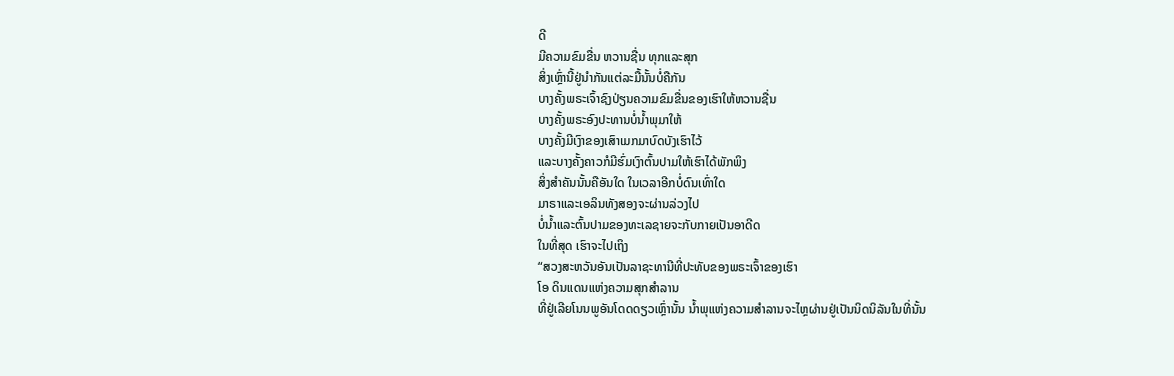ດີ
ມີຄວາມຂົມຂື່ນ ຫວານຊື່ນ ທຸກແລະສຸກ
ສິ່ງເຫຼົ່ານີ້ຢູ່ນໍາກັນແຕ່ລະມື້ນັ້ນບໍ່ຄືກັນ
ບາງຄັ້ງພຣະເຈົ້າຊົງປ່ຽນຄວາມຂົມຂື່ນຂອງເຮົາໃຫ້ຫວານຊື່ນ
ບາງຄັ້ງພຣະອົງປະທານບໍ່ນໍ້າພຸມາໃຫ້
ບາງຄັ້ງມີເງົາຂອງເສົາເມກມາບົດບັງເຮົາໄວ້
ແລະບາງຄັ້ງຄາວກໍມີຮົ່ມເງົາຕົ້ນປາມໃຫ້ເຮົາໄດ້ພັກພິງ
ສິ່ງສໍາຄັນນັ້ນຄືອັນໃດ ໃນເວລາອີກບໍ່ດົນເທົ່າໃດ
ມາຣາແລະເອລິນທັງສອງຈະຜ່ານລ່ວງໄປ
ບໍ່ນໍ້າແລະຕົ້ນປາມຂອງທະເລຊາຍຈະກັບກາຍເປັນອາດີດ
ໃນທີ່ສຸດ ເຮົາຈະໄປເຖິງ
“ສວງສະຫວັນອັນເປັນລາຊະທານີທີ່ປະທັບຂອງພຣະເຈົ້າຂອງເຮົາ
ໂອ ດິນແດນແຫ່ງຄວາມສຸກສໍາລານ
ທີ່ຢູ່ເລີຍໂນນພູອັນໂດດດຽວເຫຼົ່ານັ້ນ ນໍ້າພຸແຫ່ງຄວາມສໍາລານຈະໄຫຼຜ່ານຢູ່ເປັນນິດນິລັນໃນທີ່ນັ້ນ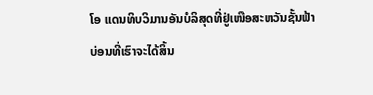ໂອ ແດນທິບວິມານອັນບໍລິສຸດທີ່ຢູ່ເໜືອສະຫວັນຊັ້ນຟ້າ
ບ່ອນທີ່ເຮົາຈະໄດ້ສິ້ນ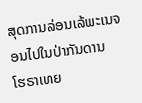ສຸດການລ່ອນເລ້ພະເນຈອນໄປໃນປ່າກັນດານ
ໂຮຣາເທຍ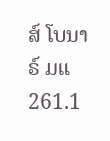ສ໌ ໂບນາຣ໌ ມແ 261.1